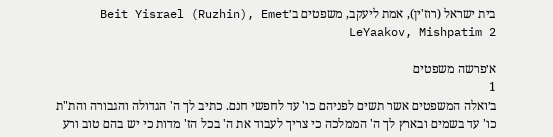בית ישראל (רוז'ין), אמת ליעקב, משפטים ב׳Beit Yisrael (Ruzhin), Emet LeYaakov, Mishpatim 2

א׳פרשה משפטים
1
ב׳ואלה המשפטים אשר תשים לפניהם כו' עד לחפשי חנם. כתיב לך ה' הגדולה והגבורה והת"ת כו' עד בשמים ובארץ לך ה' הממלכה כי צריך לעבוד את ה' בכל הז' מדות כי יש בהם טוב ורע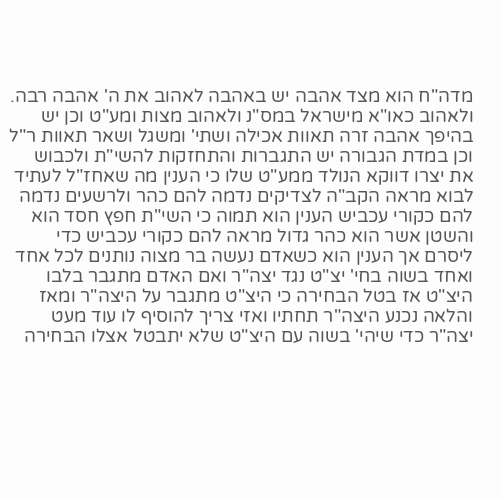מדה"ח הוא מצד אהבה יש באהבה לאהוב את ה' אהבה רבה. ולאהוב כאו"א מישראל במס"נ ולאהוב מצות ומע"ט וכן יש בהיפך אהבה זרה תאוות אכילה ושתי' ומשגל ושאר תאוות ר"ל וכן במדת הגבורה יש התגברות והתחזקות להשי"ת ולכבוש את יצרו דווקא הנולד ממע"ט שלו כי הענין מה שאחז"ל לעתיד לבוא מראה הקב"ה לצדיקים נדמה להם כהר ולרשעים נדמה להם כקורי עכביש הענין הוא תמוה כי השי"ת חפץ חסד הוא והשטן אשר הוא כהר גדול מראה להם כקורי עכביש כדי ליסרם אך הענין הוא כשאדם נעשה בר מצוה נותנים לכל אחד ואחד בשוה בחי' יצ"ט נגד יצה"ר ואם האדם מתגבר בלבו היצ"ט אז בטל הבחירה כי היצ"ט מתגבר על היצה"ר ומאז והלאה נכנע היצה"ר תחתיו ואזי צריך להוסיף לו עוד מעט יצה"ר כדי שיהי' בשוה עם היצ"ט שלא יתבטל אצלו הבחירה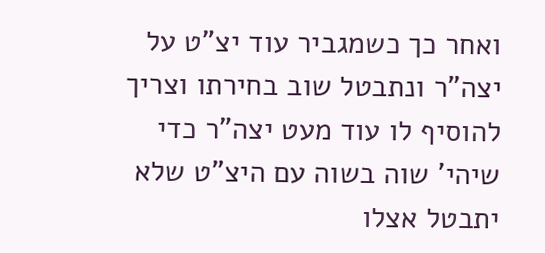ואחר כך כשמגביר עוד יצ"ט על יצה"ר ונתבטל שוב בחירתו וצריך להוסיף לו עוד מעט יצה"ר כדי שיהי' שוה בשוה עם היצ"ט שלא יתבטל אצלו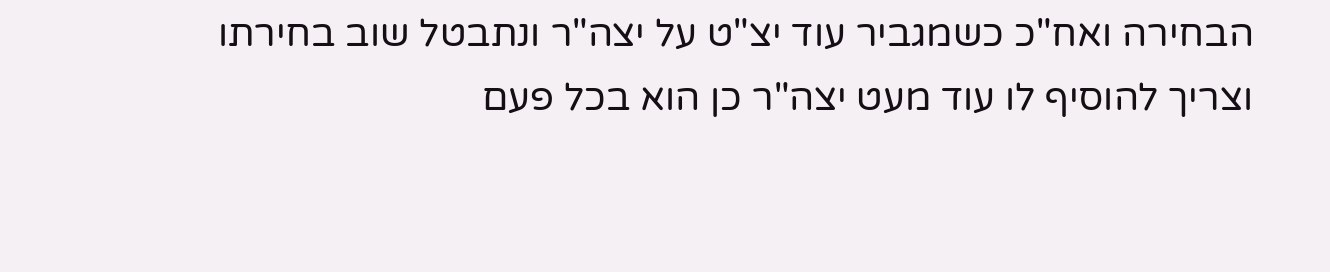הבחירה ואח"כ כשמגביר עוד יצ"ט על יצה"ר ונתבטל שוב בחירתו וצריך להוסיף לו עוד מעט יצה"ר כן הוא בכל פעם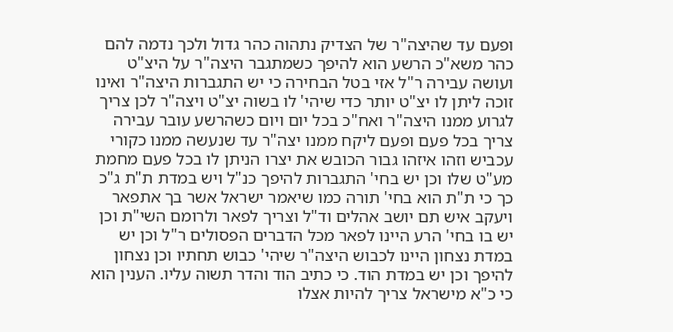ופעם עד שהיצה"ר של הצדיק נתהוה כהר גדול ולכך נדמה להם כהר משא"כ הרשע הוא להיפך כשמתגבר היצה"ר על היצ"ט ועושה עבירה ר"ל אזי בטל הבחירה כי יש התגברות היצה"ר ואינו זוכה ליתן לו יצ"ט יותר כדי שיהי' לו בשוה יצ"ט ויצה"ר לכן צריך לגרוע ממנו היצה"ר ואח"כ בכל יום ויום כשהרשע עובר עבירה צריך בכל פעם ופעם ליקח ממנו יצה"ר עד שנעשה ממנו כקורי עכביש וזהו איזהו גבור הכובש את יצרו הניתן לו בכל פעם מחמת מע"ט שלו וכן יש בחי' התגברות להיפך כנ"ל ויש במדת ת"ת ג"כ כך כי ת"ת הוא בחי' תורה כמו שיאמר ישראל אשר בך אתפאר ויעקב איש תם יושב אהלים וד"ל וצריך לפאר ולרומם השי"ת וכן יש בו בחי' הרע היינו לפאר מכל הדברים הפסולים ר"ל וכן יש במדת נצחון היינו לכבוש היצה"ר שיהי' כבוש תחתיו וכן נצחון להיפך וכן יש במדת הוד. כי כתיב הוד והדר תשוה עליו. הענין הוא כי כ"א מישראל צריך להיות אצלו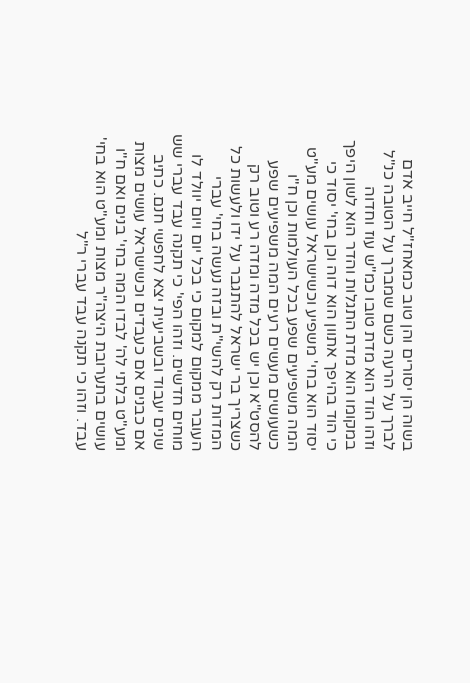בשוה הן יסורים והן טוב כמאחז"ל חייב אדם לברך על הרעה כשם שמברך על הטובה כנ"ל וזהו הוד הוא מדת טובו כמ"ש עוז וחדוה במקומו הוא מדת התגלות והדר הוא לשון היפך כי הוד בהיפך אתוון הוא דוה וכן בחי' יסוד כי יסוד הוא בחי' משפיע וכשישראל עושים מע"ט המה משפיעים שפע בכל העולמות וכן ח"ו כשעושים מעשים רעים המה משפיעים שפע להסט"א וכן יש בכל מדה ומדה רע וטוב רק כשצריך בר ישראל להתגבר על ידו ולעשות כל המדות רק להשי"ת ובזה נעשה בחי' עברי העובר ממקום למקום כי בכל יום ויום יוולד לו מוחים חדשים. וזהו הפי' כי תקנה עבד עברי שש שנים יעבוד ובשביעית יצא לחפשי חנם. כתיב אם כבנים אם כעבדים וכשישראל עושים מצות ומע"ט בלתי לה' לבדו המה בחי' בנים ואם ח"ו עושים בתערובת היצה"ר מצות ומע"ט הוא בחי' עבד. וזהו כי תקנה עבד עברי ר"ל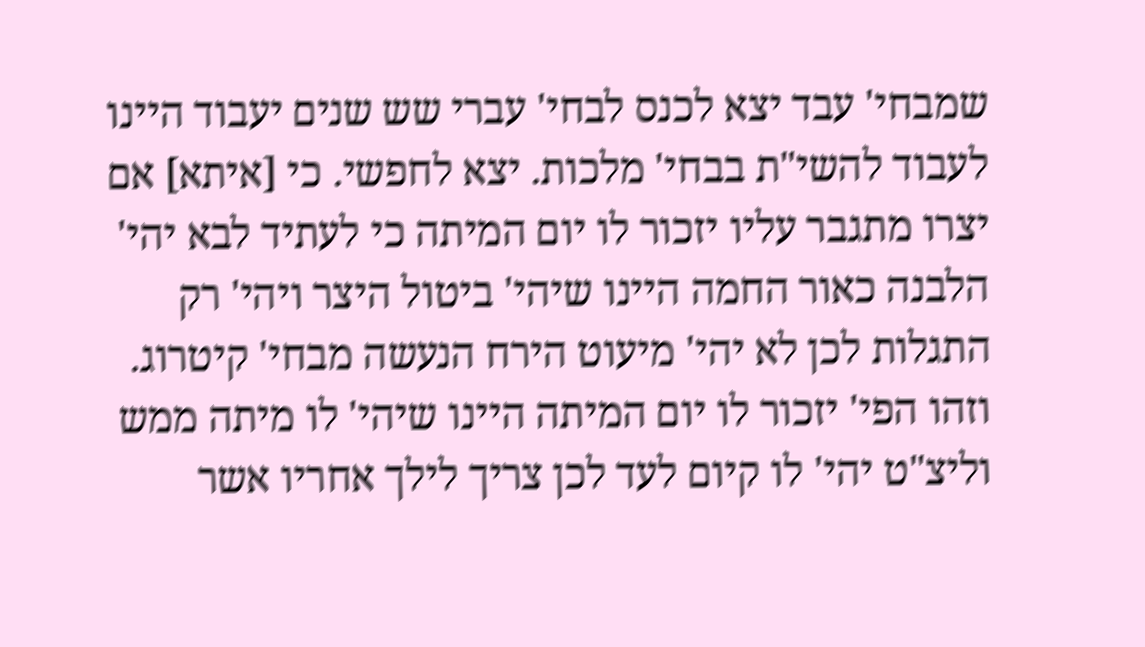שמבחי' עבד יצא לכנס לבחי' עברי שש שנים יעבוד היינו לעבוד להשי"ת בבחי' מלכות. יצא לחפשי. כי [איתא] אם יצרו מתגבר עליו יזכור לו יום המיתה כי לעתיד לבא יהי' הלבנה כאור החמה היינו שיהי' ביטול היצר ויהי' רק התגלות לכן לא יהי' מיעוט הירח הנעשה מבחי' קיטרוג. וזהו הפי' יזכור לו יום המיתה היינו שיהי' לו מיתה ממש וליצ"ט יהי' לו קיום לעד לכן צריך לילך אחריו אשר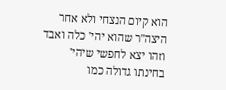הוא קיום הנצחי ולא אחר היצה"ר שהוא יהי' כלה ואבד וזהו יצא לחפשי שיהי' בחינתו גדולה כמו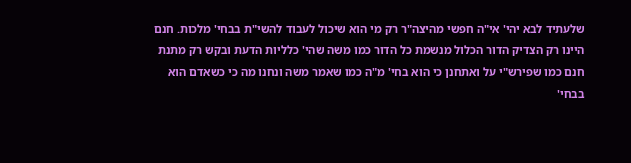שלעתיד לבא יהי' אי"ה חפשי מהיצה"ר רק מי הוא שיכול לעבוד להשי"ת בבחי' מלכות. חנם היינו רק הצדיק הדור הכלול מנשמת כל הדור כמו משה שהי' כלליות הדעת ובקש רק מתנת חנם כמו שפירש"י על ואתחנן כי הוא בחי' מ"ה כמו שאמר משה ונחנו מה כי כשאדם הוא בבחי'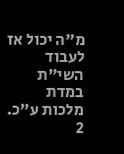מ"ה יכול אז לעבוד השי"ת במדת מלכות ע"כ.
2